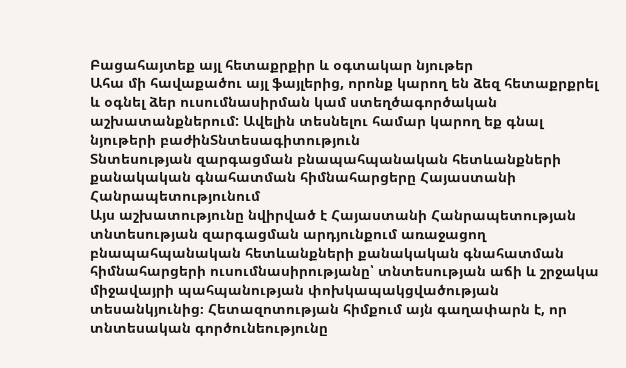Բացահայտեք այլ հետաքրքիր և օգտակար նյութեր
Ահա մի հավաքածու այլ ֆայլերից, որոնք կարող են ձեզ հետաքրքրել և օգնել ձեր ուսումնասիրման կամ ստեղծագործական աշխատանքներում: Ավելին տեսնելու համար կարող եք գնալ նյութերի բաժինՏնտեսագիտություն
Տնտեսության զարգացման բնապահպանական հետևանքների քանակական գնահատման հիմնահարցերը Հայաստանի Հանրապետությունում
Այս աշխատությունը նվիրված է Հայաստանի Հանրապետության տնտեսության զարգացման արդյունքում առաջացող բնապահպանական հետևանքների քանակական գնահատման հիմնահարցերի ուսումնասիրությանը՝ տնտեսության աճի և շրջակա միջավայրի պահպանության փոխկապակցվածության տեսանկյունից։ Հետազոտության հիմքում այն գաղափարն է, որ տնտեսական գործունեությունը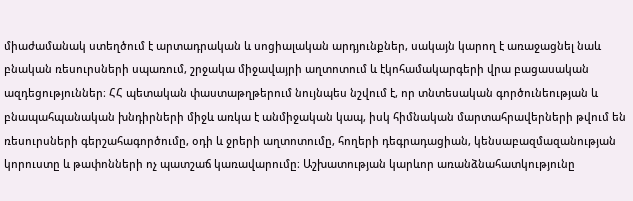միաժամանակ ստեղծում է արտադրական և սոցիալական արդյունքներ, սակայն կարող է առաջացնել նաև բնական ռեսուրսների սպառում, շրջակա միջավայրի աղտոտում և էկոհամակարգերի վրա բացասական ազդեցություններ։ ՀՀ պետական փաստաթղթերում նույնպես նշվում է, որ տնտեսական գործունեության և բնապահպանական խնդիրների միջև առկա է անմիջական կապ, իսկ հիմնական մարտահրավերների թվում են ռեսուրսների գերշահագործումը, օդի և ջրերի աղտոտումը, հողերի դեգրադացիան, կենսաբազմազանության կորուստը և թափոնների ոչ պատշաճ կառավարումը։ Աշխատության կարևոր առանձնահատկությունը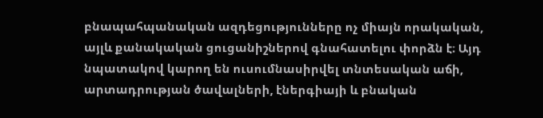բնապահպանական ազդեցությունները ոչ միայն որակական, այլև քանակական ցուցանիշներով գնահատելու փորձն է։ Այդ նպատակով կարող են ուսումնասիրվել տնտեսական աճի, արտադրության ծավալների, էներգիայի և բնական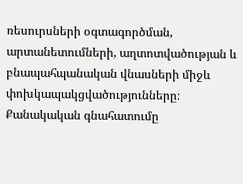ռեսուրսների օգտագործման, արտանետումների, աղտոտվածության և բնապահպանական վնասների միջև փոխկապակցվածությունները։ Քանակական գնահատումը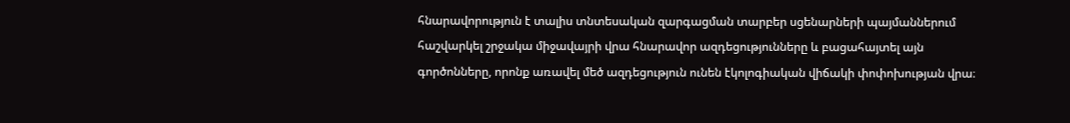հնարավորություն է տալիս տնտեսական զարգացման տարբեր սցենարների պայմաններում հաշվարկել շրջակա միջավայրի վրա հնարավոր ազդեցությունները և բացահայտել այն գործոնները, որոնք առավել մեծ ազդեցություն ունեն էկոլոգիական վիճակի փոփոխության վրա։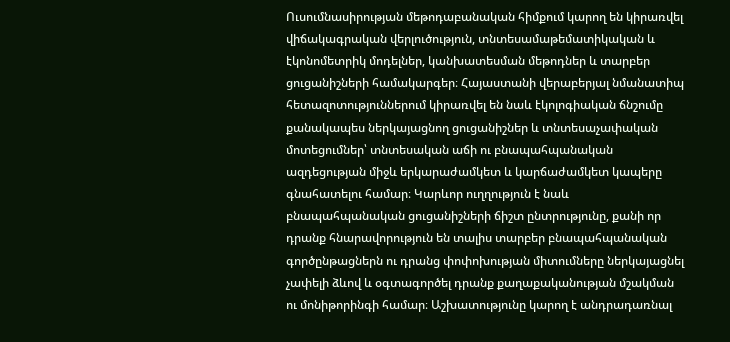Ուսումնասիրության մեթոդաբանական հիմքում կարող են կիրառվել վիճակագրական վերլուծություն, տնտեսամաթեմատիկական և էկոնոմետրիկ մոդելներ, կանխատեսման մեթոդներ և տարբեր ցուցանիշների համակարգեր։ Հայաստանի վերաբերյալ նմանատիպ հետազոտություններում կիրառվել են նաև էկոլոգիական ճնշումը քանակապես ներկայացնող ցուցանիշներ և տնտեսաչափական մոտեցումներ՝ տնտեսական աճի ու բնապահպանական ազդեցության միջև երկարաժամկետ և կարճաժամկետ կապերը գնահատելու համար։ Կարևոր ուղղություն է նաև բնապահպանական ցուցանիշների ճիշտ ընտրությունը, քանի որ դրանք հնարավորություն են տալիս տարբեր բնապահպանական գործընթացներն ու դրանց փոփոխության միտումները ներկայացնել չափելի ձևով և օգտագործել դրանք քաղաքականության մշակման ու մոնիթորինգի համար։ Աշխատությունը կարող է անդրադառնալ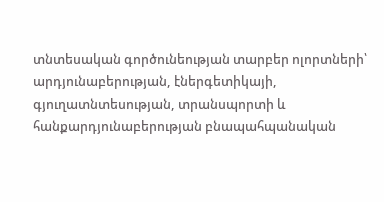տնտեսական գործունեության տարբեր ոլորտների՝ արդյունաբերության, էներգետիկայի, գյուղատնտեսության, տրանսպորտի և հանքարդյունաբերության բնապահպանական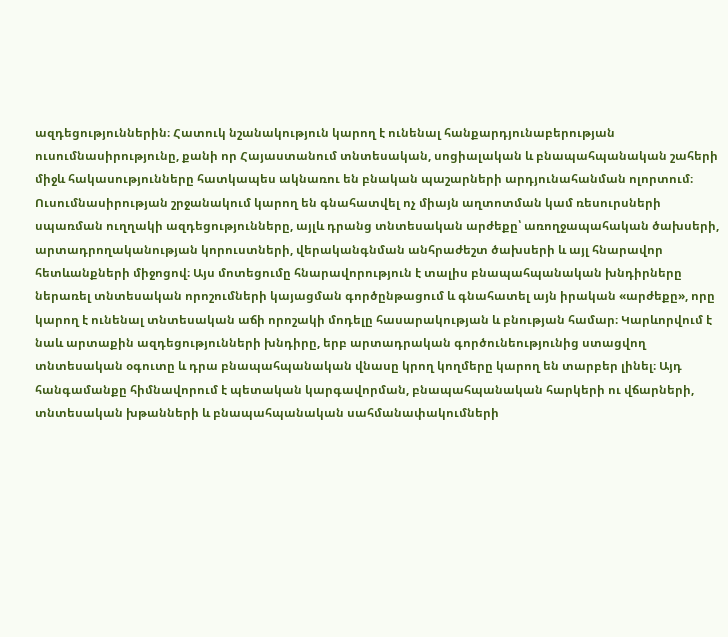ազդեցություններին։ Հատուկ նշանակություն կարող է ունենալ հանքարդյունաբերության ուսումնասիրությունը, քանի որ Հայաստանում տնտեսական, սոցիալական և բնապահպանական շահերի միջև հակասությունները հատկապես ակնառու են բնական պաշարների արդյունահանման ոլորտում։ Ուսումնասիրության շրջանակում կարող են գնահատվել ոչ միայն աղտոտման կամ ռեսուրսների սպառման ուղղակի ազդեցությունները, այլև դրանց տնտեսական արժեքը՝ առողջապահական ծախսերի, արտադրողականության կորուստների, վերականգնման անհրաժեշտ ծախսերի և այլ հնարավոր հետևանքների միջոցով։ Այս մոտեցումը հնարավորություն է տալիս բնապահպանական խնդիրները ներառել տնտեսական որոշումների կայացման գործընթացում և գնահատել այն իրական «արժեքը», որը կարող է ունենալ տնտեսական աճի որոշակի մոդելը հասարակության և բնության համար։ Կարևորվում է նաև արտաքին ազդեցությունների խնդիրը, երբ արտադրական գործունեությունից ստացվող տնտեսական օգուտը և դրա բնապահպանական վնասը կրող կողմերը կարող են տարբեր լինել։ Այդ հանգամանքը հիմնավորում է պետական կարգավորման, բնապահպանական հարկերի ու վճարների, տնտեսական խթանների և բնապահպանական սահմանափակումների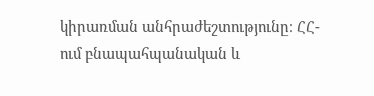կիրառման անհրաժեշտությունը։ ՀՀ-ում բնապահպանական և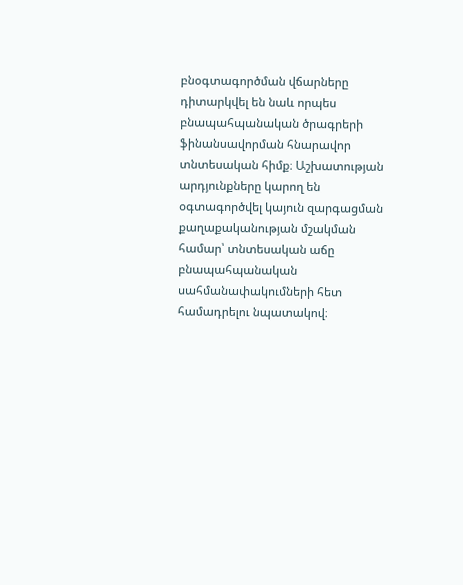բնօգտագործման վճարները դիտարկվել են նաև որպես բնապահպանական ծրագրերի ֆինանսավորման հնարավոր տնտեսական հիմք։ Աշխատության արդյունքները կարող են օգտագործվել կայուն զարգացման քաղաքականության մշակման համար՝ տնտեսական աճը բնապահպանական սահմանափակումների հետ համադրելու նպատակով։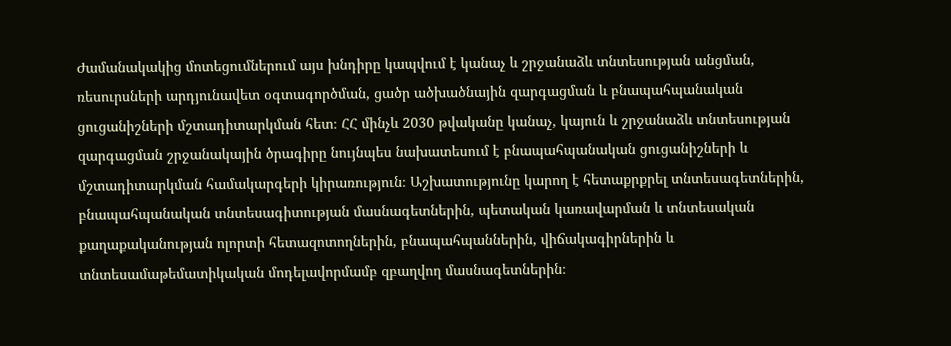Ժամանակակից մոտեցումներում այս խնդիրը կապվում է կանաչ և շրջանաձև տնտեսության անցման, ռեսուրսների արդյունավետ օգտագործման, ցածր ածխածնային զարգացման և բնապահպանական ցուցանիշների մշտադիտարկման հետ։ ՀՀ մինչև 2030 թվականը կանաչ, կայուն և շրջանաձև տնտեսության զարգացման շրջանակային ծրագիրը նույնպես նախատեսում է բնապահպանական ցուցանիշների և մշտադիտարկման համակարգերի կիրառություն։ Աշխատությունը կարող է հետաքրքրել տնտեսագետներին, բնապահպանական տնտեսագիտության մասնագետներին, պետական կառավարման և տնտեսական քաղաքականության ոլորտի հետազոտողներին, բնապահպաններին, վիճակագիրներին և տնտեսամաթեմատիկական մոդելավորմամբ զբաղվող մասնագետներին։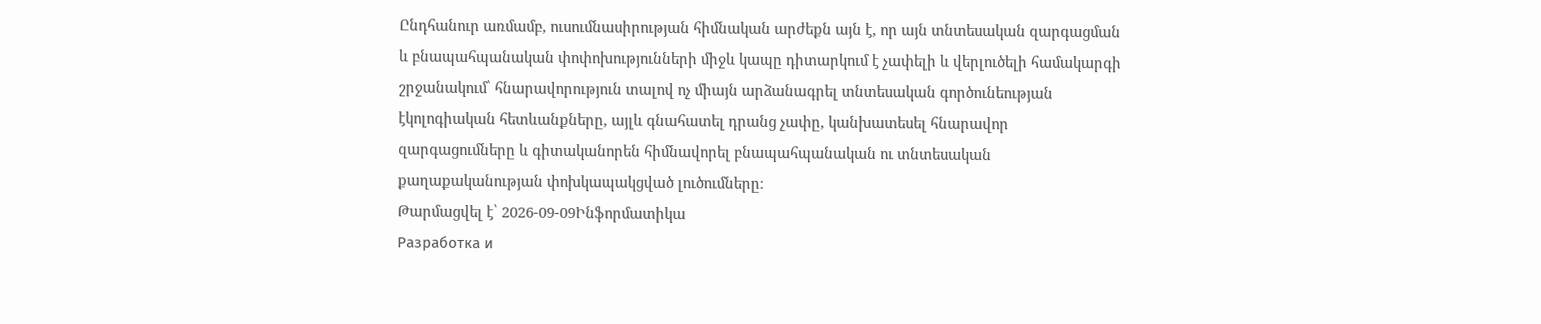Ընդհանուր առմամբ, ուսումնասիրության հիմնական արժեքն այն է, որ այն տնտեսական զարգացման և բնապահպանական փոփոխությունների միջև կապը դիտարկում է չափելի և վերլուծելի համակարգի շրջանակում՝ հնարավորություն տալով ոչ միայն արձանագրել տնտեսական գործունեության էկոլոգիական հետևանքները, այլև գնահատել դրանց չափը, կանխատեսել հնարավոր զարգացումները և գիտականորեն հիմնավորել բնապահպանական ու տնտեսական քաղաքականության փոխկապակցված լուծումները։
Թարմացվել է՝ 2026-09-09Ինֆորմատիկա
Разработка и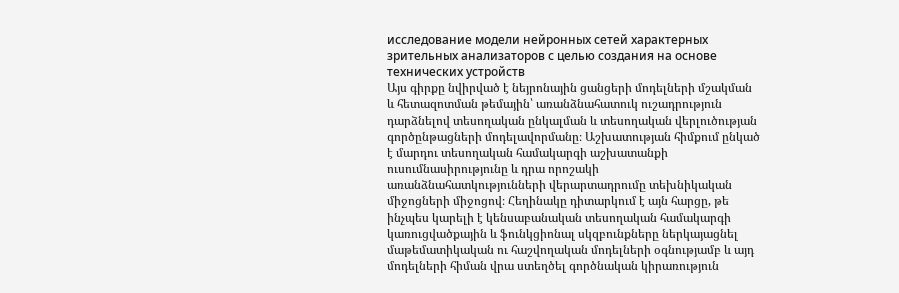исследование модели нейронных сетей характерных зрительных анализаторов с целью создания на основе технических устройств
Այս գիրքը նվիրված է նեյրոնային ցանցերի մոդելների մշակման և հետազոտման թեմային՝ առանձնահատուկ ուշադրություն դարձնելով տեսողական ընկալման և տեսողական վերլուծության գործընթացների մոդելավորմանը։ Աշխատության հիմքում ընկած է մարդու տեսողական համակարգի աշխատանքի ուսումնասիրությունը և դրա որոշակի առանձնահատկությունների վերարտադրումը տեխնիկական միջոցների միջոցով։ Հեղինակը դիտարկում է այն հարցը, թե ինչպես կարելի է կենսաբանական տեսողական համակարգի կառուցվածքային և ֆունկցիոնալ սկզբունքները ներկայացնել մաթեմատիկական ու հաշվողական մոդելների օգնությամբ և այդ մոդելների հիման վրա ստեղծել գործնական կիրառություն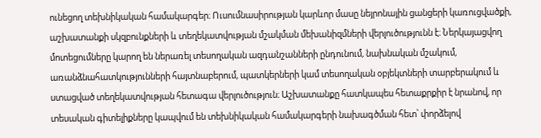ունեցող տեխնիկական համակարգեր։ Ուսումնասիրության կարևոր մասը նեյրոնային ցանցերի կառուցվածքի, աշխատանքի սկզբունքների և տեղեկատվության մշակման մեխանիզմների վերլուծությունն է։ Ներկայացվող մոտեցումները կարող են ներառել տեսողական ազդանշանների ընդունում, նախնական մշակում, առանձնահատկությունների հայտնաբերում, պատկերների կամ տեսողական օբյեկտների տարբերակում և ստացված տեղեկատվության հետագա վերլուծություն։ Աշխատանքը հատկապես հետաքրքիր է նրանով, որ տեսական գիտելիքները կապվում են տեխնիկական համակարգերի նախագծման հետ՝ փորձելով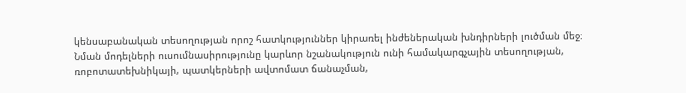կենսաբանական տեսողության որոշ հատկություններ կիրառել ինժեներական խնդիրների լուծման մեջ։ Նման մոդելների ուսումնասիրությունը կարևոր նշանակություն ունի համակարգչային տեսողության, ռոբոտատեխնիկայի, պատկերների ավտոմատ ճանաչման,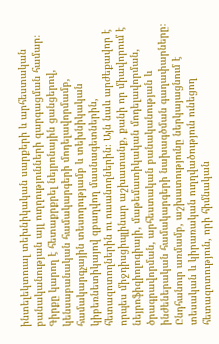ինտելեկտուալ տեխնիկական սարքերի և արհեստական բանականության այլ ուղղությունների զարգացման համար։ Գիրքը կարող է հետաքրքրել նեյրոնային ցանցերով, կենսաբանական համակարգերի մոդելավորմամբ, համակարգչային տեսողությամբ և տեխնիկական կիբեռնետիկայով զբաղվող մասնագետներին, հետազոտողներին ու ուսանողներին։ Այն նաև արժեքավոր է որպես միջդիսցիպլինար աշխատանք, քանի որ միավորում է նեյրոֆիզիոլոգիայի, մաթեմատիկական մոդելավորման, ծրագրավորման, արհեստական բանականության և ինժեներական համակարգերի նախագծման գաղափարները։ Ընդհանուր առմամբ, աշխատությունը ներկայացնում է տեսական և կիրառական ուղղվածություն ունեցող հետազոտություն, որի հիմնական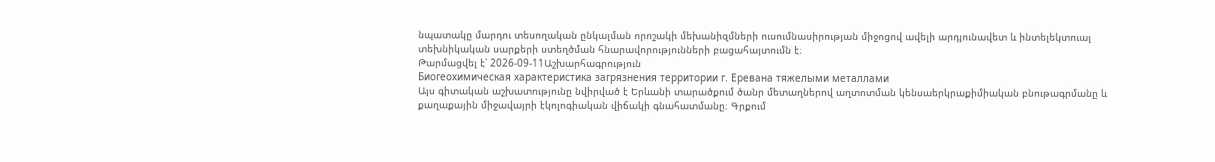նպատակը մարդու տեսողական ընկալման որոշակի մեխանիզմների ուսումնասիրության միջոցով ավելի արդյունավետ և ինտելեկտուալ տեխնիկական սարքերի ստեղծման հնարավորությունների բացահայտումն է։
Թարմացվել է՝ 2026-09-11Աշխարհագրություն
Биогеохимическая характеристика загрязнения территории г. Еревана тяжелыми металлами
Այս գիտական աշխատությունը նվիրված է Երևանի տարածքում ծանր մետաղներով աղտոտման կենսաերկրաքիմիական բնութագրմանը և քաղաքային միջավայրի էկոլոգիական վիճակի գնահատմանը։ Գրքում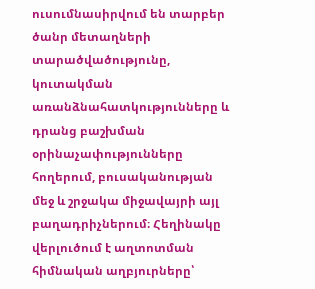ուսումնասիրվում են տարբեր ծանր մետաղների տարածվածությունը, կուտակման առանձնահատկությունները և դրանց բաշխման օրինաչափությունները հողերում, բուսականության մեջ և շրջակա միջավայրի այլ բաղադրիչներում։ Հեղինակը վերլուծում է աղտոտման հիմնական աղբյուրները՝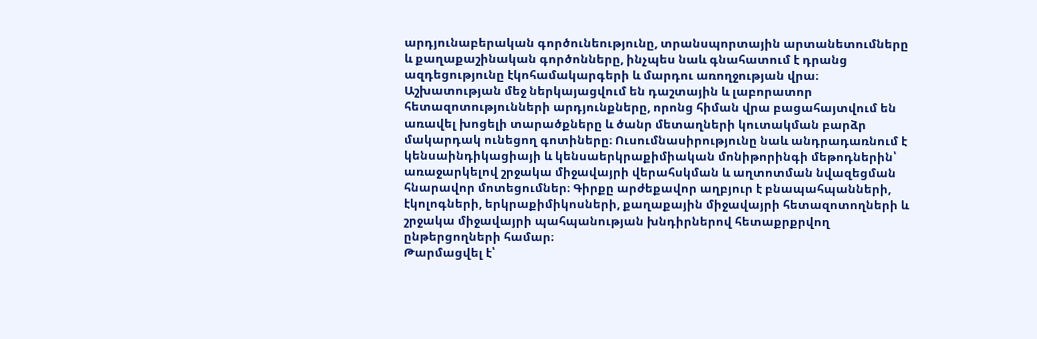արդյունաբերական գործունեությունը, տրանսպորտային արտանետումները և քաղաքաշինական գործոնները, ինչպես նաև գնահատում է դրանց ազդեցությունը էկոհամակարգերի և մարդու առողջության վրա։ Աշխատության մեջ ներկայացվում են դաշտային և լաբորատոր հետազոտությունների արդյունքները, որոնց հիման վրա բացահայտվում են առավել խոցելի տարածքները և ծանր մետաղների կուտակման բարձր մակարդակ ունեցող գոտիները։ Ուսումնասիրությունը նաև անդրադառնում է կենսաինդիկացիայի և կենսաերկրաքիմիական մոնիթորինգի մեթոդներին՝ առաջարկելով շրջակա միջավայրի վերահսկման և աղտոտման նվազեցման հնարավոր մոտեցումներ։ Գիրքը արժեքավոր աղբյուր է բնապահպանների, էկոլոգների, երկրաքիմիկոսների, քաղաքային միջավայրի հետազոտողների և շրջակա միջավայրի պահպանության խնդիրներով հետաքրքրվող ընթերցողների համար։
Թարմացվել է՝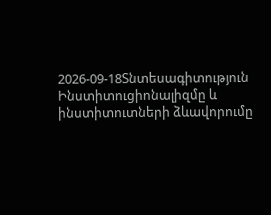2026-09-18Տնտեսագիտություն
Ինստիտուցիոնալիզմը և ինստիտուտների ձևավորումը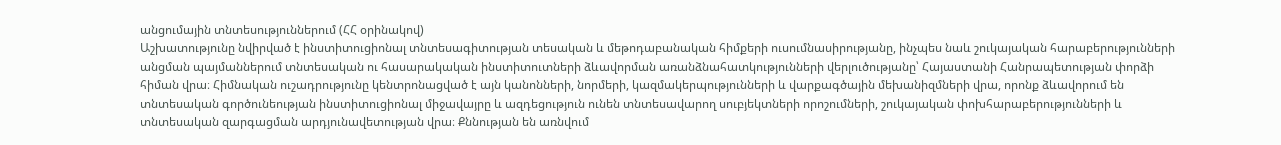անցումային տնտեսություններում (ՀՀ օրինակով)
Աշխատությունը նվիրված է ինստիտուցիոնալ տնտեսագիտության տեսական և մեթոդաբանական հիմքերի ուսումնասիրությանը, ինչպես նաև շուկայական հարաբերությունների անցման պայմաններում տնտեսական ու հասարակական ինստիտուտների ձևավորման առանձնահատկությունների վերլուծությանը՝ Հայաստանի Հանրապետության փորձի հիման վրա։ Հիմնական ուշադրությունը կենտրոնացված է այն կանոնների, նորմերի, կազմակերպությունների և վարքագծային մեխանիզմների վրա, որոնք ձևավորում են տնտեսական գործունեության ինստիտուցիոնալ միջավայրը և ազդեցություն ունեն տնտեսավարող սուբյեկտների որոշումների, շուկայական փոխհարաբերությունների և տնտեսական զարգացման արդյունավետության վրա։ Քննության են առնվում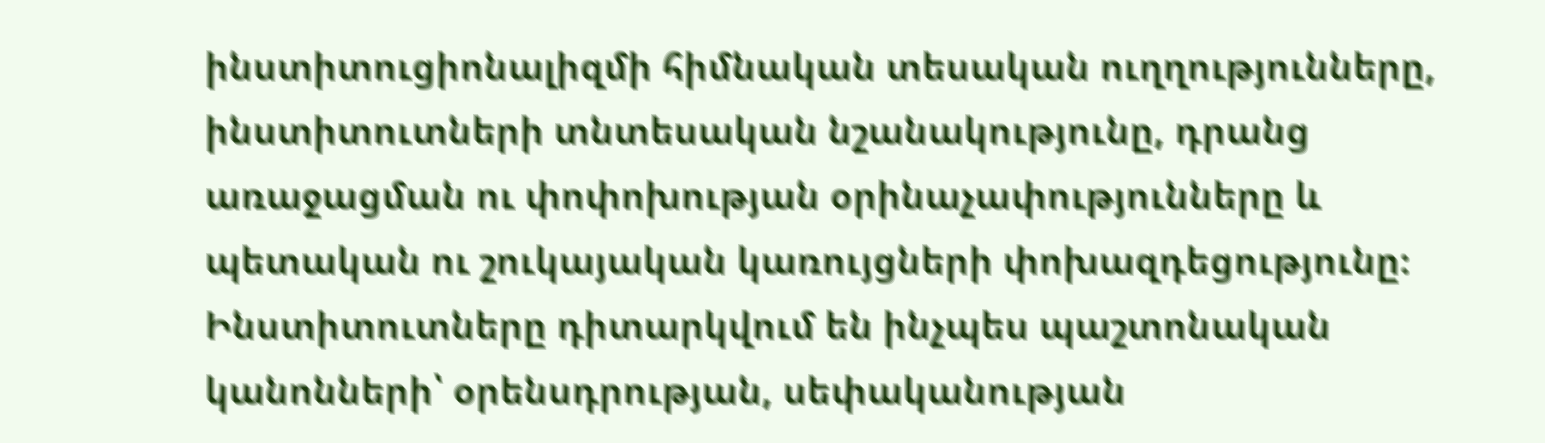ինստիտուցիոնալիզմի հիմնական տեսական ուղղությունները, ինստիտուտների տնտեսական նշանակությունը, դրանց առաջացման ու փոփոխության օրինաչափությունները և պետական ու շուկայական կառույցների փոխազդեցությունը։ Ինստիտուտները դիտարկվում են ինչպես պաշտոնական կանոնների՝ օրենսդրության, սեփականության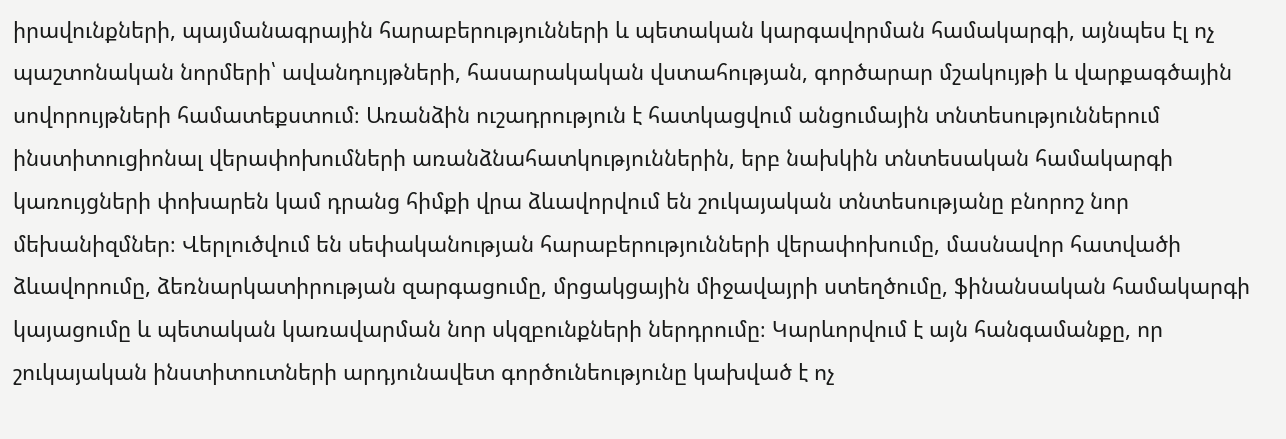իրավունքների, պայմանագրային հարաբերությունների և պետական կարգավորման համակարգի, այնպես էլ ոչ պաշտոնական նորմերի՝ ավանդույթների, հասարակական վստահության, գործարար մշակույթի և վարքագծային սովորույթների համատեքստում։ Առանձին ուշադրություն է հատկացվում անցումային տնտեսություններում ինստիտուցիոնալ վերափոխումների առանձնահատկություններին, երբ նախկին տնտեսական համակարգի կառույցների փոխարեն կամ դրանց հիմքի վրա ձևավորվում են շուկայական տնտեսությանը բնորոշ նոր մեխանիզմներ։ Վերլուծվում են սեփականության հարաբերությունների վերափոխումը, մասնավոր հատվածի ձևավորումը, ձեռնարկատիրության զարգացումը, մրցակցային միջավայրի ստեղծումը, ֆինանսական համակարգի կայացումը և պետական կառավարման նոր սկզբունքների ներդրումը։ Կարևորվում է այն հանգամանքը, որ շուկայական ինստիտուտների արդյունավետ գործունեությունը կախված է ոչ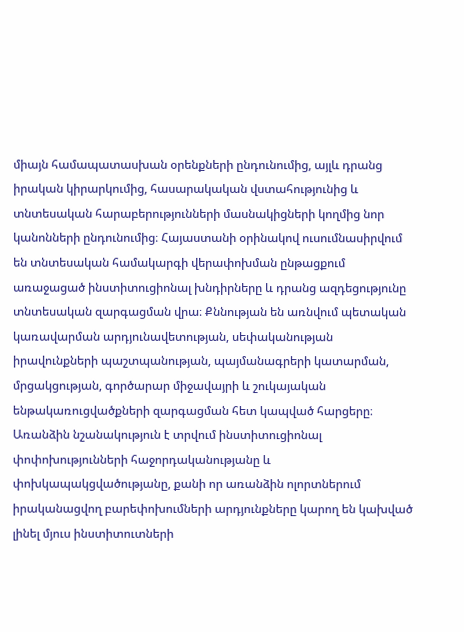միայն համապատասխան օրենքների ընդունումից, այլև դրանց իրական կիրարկումից, հասարակական վստահությունից և տնտեսական հարաբերությունների մասնակիցների կողմից նոր կանոնների ընդունումից։ Հայաստանի օրինակով ուսումնասիրվում են տնտեսական համակարգի վերափոխման ընթացքում առաջացած ինստիտուցիոնալ խնդիրները և դրանց ազդեցությունը տնտեսական զարգացման վրա։ Քննության են առնվում պետական կառավարման արդյունավետության, սեփականության իրավունքների պաշտպանության, պայմանագրերի կատարման, մրցակցության, գործարար միջավայրի և շուկայական ենթակառուցվածքների զարգացման հետ կապված հարցերը։ Առանձին նշանակություն է տրվում ինստիտուցիոնալ փոփոխությունների հաջորդականությանը և փոխկապակցվածությանը, քանի որ առանձին ոլորտներում իրականացվող բարեփոխումների արդյունքները կարող են կախված լինել մյուս ինստիտուտների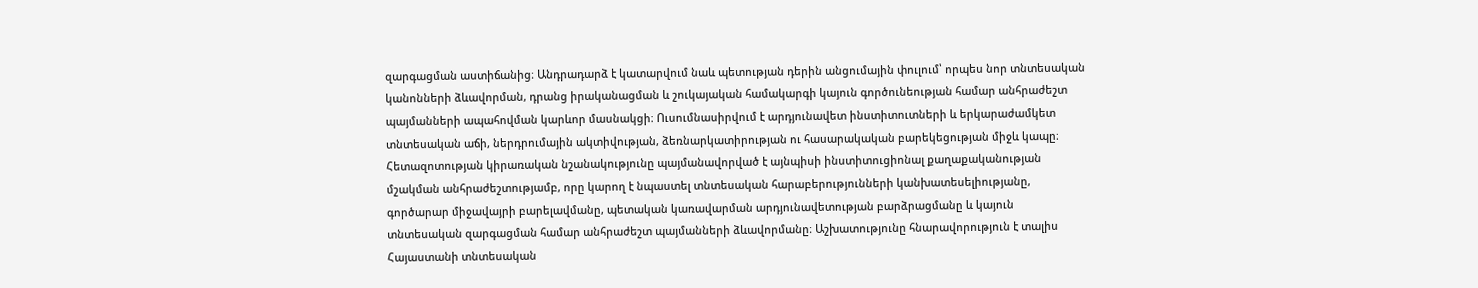զարգացման աստիճանից։ Անդրադարձ է կատարվում նաև պետության դերին անցումային փուլում՝ որպես նոր տնտեսական կանոնների ձևավորման, դրանց իրականացման և շուկայական համակարգի կայուն գործունեության համար անհրաժեշտ պայմանների ապահովման կարևոր մասնակցի։ Ուսումնասիրվում է արդյունավետ ինստիտուտների և երկարաժամկետ տնտեսական աճի, ներդրումային ակտիվության, ձեռնարկատիրության ու հասարակական բարեկեցության միջև կապը։ Հետազոտության կիրառական նշանակությունը պայմանավորված է այնպիսի ինստիտուցիոնալ քաղաքականության մշակման անհրաժեշտությամբ, որը կարող է նպաստել տնտեսական հարաբերությունների կանխատեսելիությանը, գործարար միջավայրի բարելավմանը, պետական կառավարման արդյունավետության բարձրացմանը և կայուն տնտեսական զարգացման համար անհրաժեշտ պայմանների ձևավորմանը։ Աշխատությունը հնարավորություն է տալիս Հայաստանի տնտեսական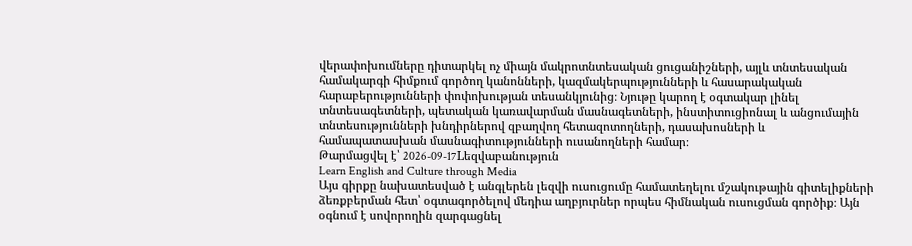վերափոխումները դիտարկել ոչ միայն մակրոտնտեսական ցուցանիշների, այլև տնտեսական համակարգի հիմքում գործող կանոնների, կազմակերպությունների և հասարակական հարաբերությունների փոփոխության տեսանկյունից։ Նյութը կարող է օգտակար լինել տնտեսագետների, պետական կառավարման մասնագետների, ինստիտուցիոնալ և անցումային տնտեսությունների խնդիրներով զբաղվող հետազոտողների, դասախոսների և համապատասխան մասնագիտությունների ուսանողների համար։
Թարմացվել է՝ 2026-09-17Lեզվաբանություն
Learn English and Culture through Media
Այս գիրքը նախատեսված է անգլերեն լեզվի ուսուցումը համատեղելու մշակութային գիտելիքների ձեռքբերման հետ՝ օգտագործելով մեդիա աղբյուրներ որպես հիմնական ուսուցման գործիք։ Այն օգնում է սովորողին զարգացնել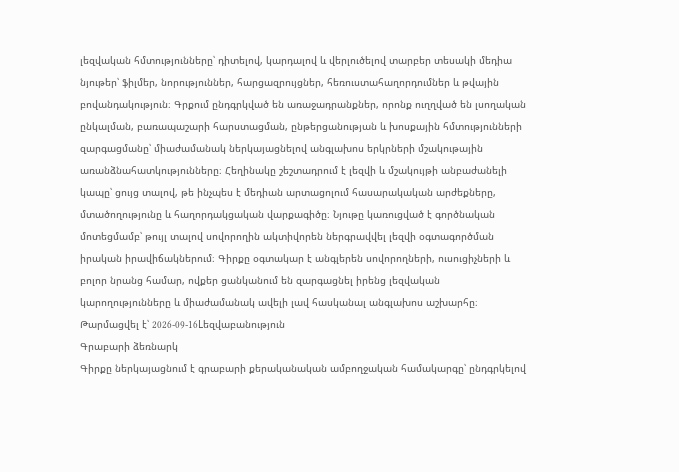լեզվական հմտությունները՝ դիտելով, կարդալով և վերլուծելով տարբեր տեսակի մեդիա նյութեր՝ ֆիլմեր, նորություններ, հարցազրույցներ, հեռուստահաղորդումներ և թվային բովանդակություն։ Գրքում ընդգրկված են առաջադրանքներ, որոնք ուղղված են լսողական ընկալման, բառապաշարի հարստացման, ընթերցանության և խոսքային հմտությունների զարգացմանը՝ միաժամանակ ներկայացնելով անգլախոս երկրների մշակութային առանձնահատկությունները։ Հեղինակը շեշտադրում է լեզվի և մշակույթի անբաժանելի կապը՝ ցույց տալով, թե ինչպես է մեդիան արտացոլում հասարակական արժեքները, մտածողությունը և հաղորդակցական վարքագիծը։ Նյութը կառուցված է գործնական մոտեցմամբ՝ թույլ տալով սովորողին ակտիվորեն ներգրավվել լեզվի օգտագործման իրական իրավիճակներում։ Գիրքը օգտակար է անգլերեն սովորողների, ուսուցիչների և բոլոր նրանց համար, ովքեր ցանկանում են զարգացնել իրենց լեզվական կարողությունները և միաժամանակ ավելի լավ հասկանալ անգլախոս աշխարհը։
Թարմացվել է՝ 2026-09-16Lեզվաբանություն
Գրաբարի ձեռնարկ
Գիրքը ներկայացնում է գրաբարի քերականական ամբողջական համակարգը՝ ընդգրկելով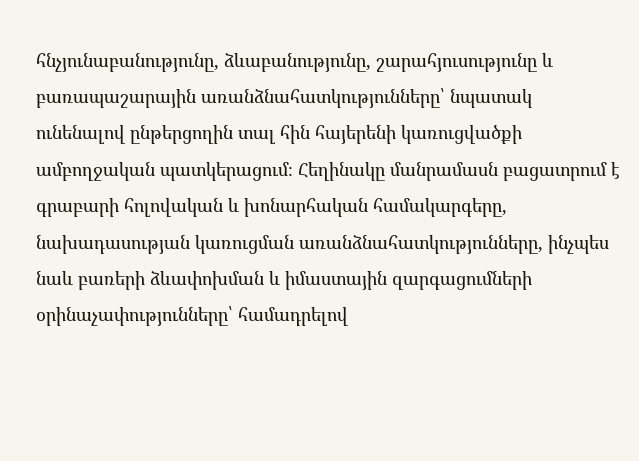հնչյունաբանությունը, ձևաբանությունը, շարահյուսությունը և բառապաշարային առանձնահատկությունները՝ նպատակ ունենալով ընթերցողին տալ հին հայերենի կառուցվածքի ամբողջական պատկերացում։ Հեղինակը մանրամասն բացատրում է գրաբարի հոլովական և խոնարհական համակարգերը, նախադասության կառուցման առանձնահատկությունները, ինչպես նաև բառերի ձևափոխման և իմաստային զարգացումների օրինաչափությունները՝ համադրելով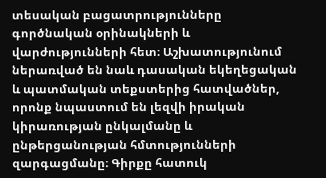տեսական բացատրությունները գործնական օրինակների և վարժությունների հետ։ Աշխատությունում ներառված են նաև դասական եկեղեցական և պատմական տեքստերից հատվածներ, որոնք նպաստում են լեզվի իրական կիրառության ընկալմանը և ընթերցանության հմտությունների զարգացմանը։ Գիրքը հատուկ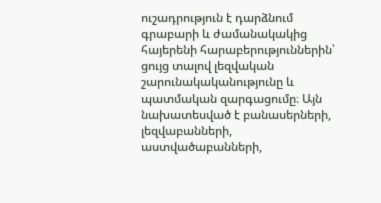ուշադրություն է դարձնում գրաբարի և ժամանակակից հայերենի հարաբերություններին՝ ցույց տալով լեզվական շարունակականությունը և պատմական զարգացումը։ Այն նախատեսված է բանասերների, լեզվաբանների, աստվածաբանների,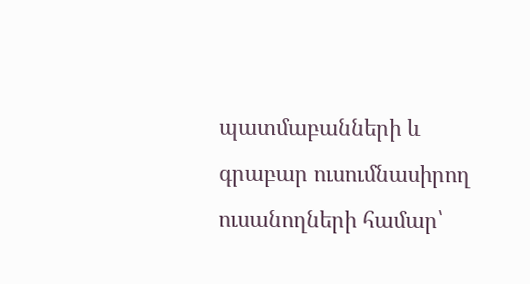պատմաբանների և գրաբար ուսումնասիրող ուսանողների համար՝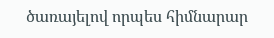ծառայելով որպես հիմնարար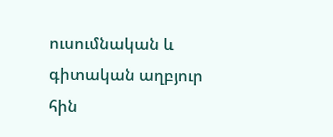ուսումնական և գիտական աղբյուր հին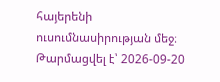հայերենի ուսումնասիրության մեջ։
Թարմացվել է՝ 2026-09-20